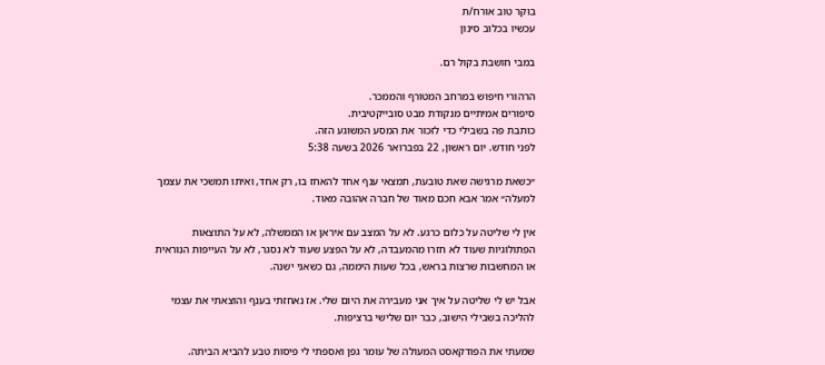בוקר טוב אורח/ת
עכשיו בכלוב סינון

במבי חושבת בקול רם.

הרהורי חיפוש במרחב המטורף והממכר.
סיפורים אמיתיים מנקודת מבט סובייקטיבית.
כותבת פה בשבילי כדי לזכור את המסע המשוגע הזה.
לפני חודש. יום ראשון, 22 בפברואר 2026 בשעה 5:38

״כשאת מרגישה שאת טובעת, תמצאי ענף אחד להאחז בו, רק אחד, ואיתו תמשכי את עצמך למעלה״ אמר אבא חכם מאוד של חברה אהובה מאוד.

אין לי שליטה על כלום כרגע. לא על המצב עם איראן או הממשלה, לא על התוצאות הפתולוגיות שעוד לא חזרו מהמעבדה, לא על הפצע שעוד לא נסגר, לא על העייפות הנוראית או המחשבות שרצות בראש, בכל שעות היממה, גם כשאני ישנה.

אבל יש לי שליטה על איך אני מעבירה את היום שלי. אז נאחזתי בענף והוצאתי את עצמי להליכה בשבילי הישוב, כבר יום שלישי ברציפות.

שמעתי את הפודקאסט המעולה של עומר גפן ואספתי לי פיסות טבע להביא הביתה.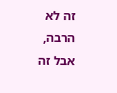זה לא הרבה, אבל זה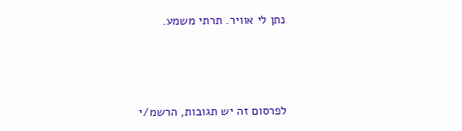נתן לי אוויר. תרתי משמע.



לפרסום זה יש תגובות, הרשמ/י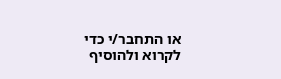או התחבר/י כדי לקרוא ולהוסיף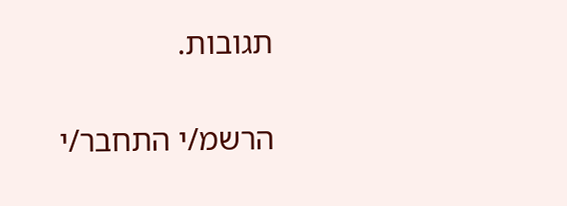תגובות.

הרשמ/י התחבר/י